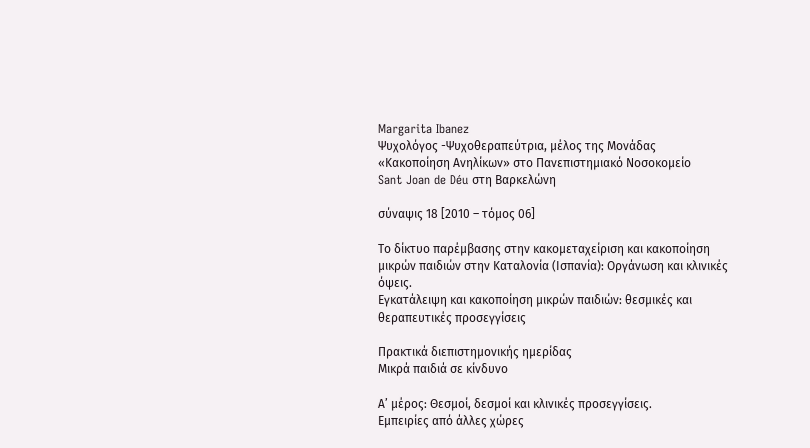Margarita Ibanez
Ψυχολόγος -Ψυχοθεραπεύτρια, μέλος της Μονάδας
«Κακοποίηση Ανηλίκων» στο Πανεπιστημιακό Νοσοκομείο
Sant Joan de Déu στη Βαρκελώνη

σύναψις 18 [2010 – τόμος 06]

Το δίκτυο παρέμβασης στην κακομεταχείριση και κακοποίηση μικρών παιδιών στην Καταλονία (Ισπανία): Οργάνωση και κλινικές όψεις.
Εγκατάλειψη και κακοποίηση μικρών παιδιών: θεσμικές και θεραπευτικές προσεγγίσεις

Πρακτικά διεπιστημονικής ημερίδας
Μικρά παιδιά σε κίνδυνο

Α’ μέρος: Θεσμοί, δεσμοί και κλινικές προσεγγίσεις.
Εμπειρίες από άλλες χώρες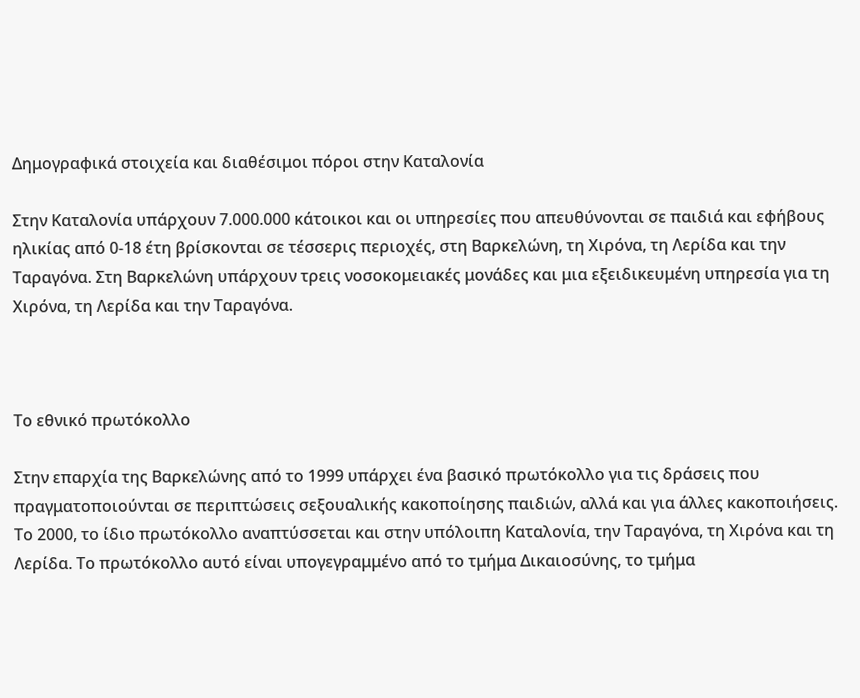Δημογραφικά στοιχεία και διαθέσιμοι πόροι στην Καταλονία

Στην Καταλονία υπάρχουν 7.000.000 κάτοικοι και οι υπηρεσίες που απευθύνονται σε παιδιά και εφήβους ηλικίας από 0-18 έτη βρίσκονται σε τέσσερις περιοχές, στη Βαρκελώνη, τη Χιρόνα, τη Λερίδα και την Tαραγόνα. Στη Βαρκελώνη υπάρχουν τρεις νοσοκομειακές μονάδες και μια εξειδικευμένη υπηρεσία για τη Χιρόνα, τη Λερίδα και την Ταραγόνα.



Το εθνικό πρωτόκολλο

Στην επαρχία της Βαρκελώνης από το 1999 υπάρχει ένα βασικό πρωτόκολλο για τις δράσεις που πραγματοποιούνται σε περιπτώσεις σεξουαλικής κακοποίησης παιδιών, αλλά και για άλλες κακοποιήσεις. Το 2000, το ίδιο πρωτόκολλο αναπτύσσεται και στην υπόλοιπη Καταλονία, την Ταραγόνα, τη Χιρόνα και τη Λερίδα. Το πρωτόκολλο αυτό είναι υπογεγραμμένο από το τμήμα Δικαιοσύνης, το τμήμα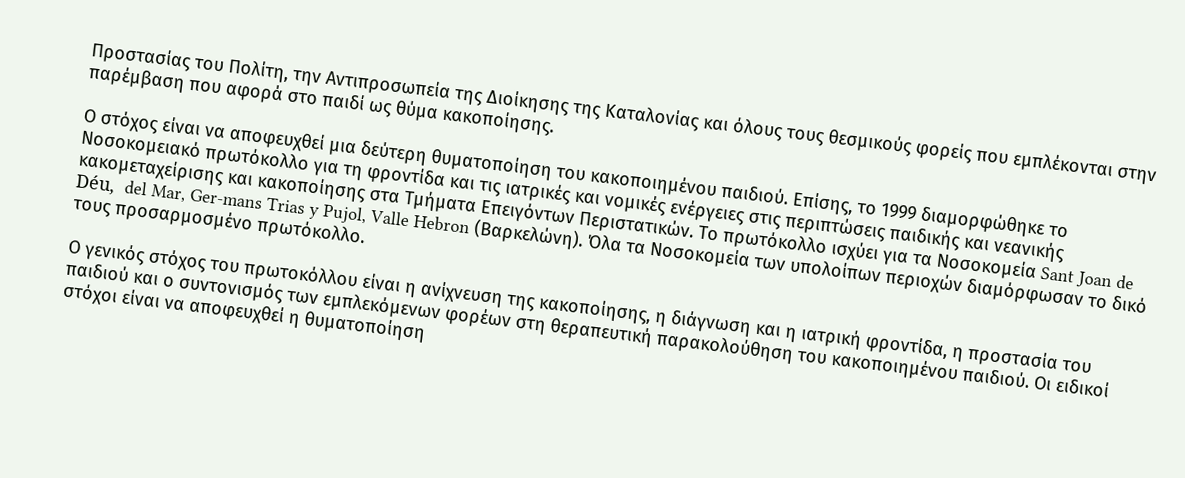Προστασίας του Πολίτη, την Αντιπροσωπεία της Διοίκησης της Καταλονίας και όλους τους θεσμικούς φορείς που εμπλέκονται στην παρέμβαση που αφορά στο παιδί ως θύμα κακοποίησης.

Ο στόχος είναι να αποφευχθεί μια δεύτερη θυματοποίηση του κακοποιημένου παιδιού. Επίσης, το 1999 διαμορφώθηκε το Νοσοκομειακό πρωτόκολλο για τη φροντίδα και τις ιατρικές και νομικές ενέργειες στις περιπτώσεις παιδικής και νεανικής κακομεταχείρισης και κακοποίησης στα Τμήματα Επειγόντων Περιστατικών. Το πρωτόκολλο ισχύει για τα Νοσοκομεία Sant Joan de Déu,  del Mar, Ger-mans Trias y Pujol, Valle Hebron (Βαρκελώνη). Όλα τα Νοσοκομεία των υπολοίπων περιοχών διαμόρφωσαν το δικό τους προσαρμοσμένο πρωτόκολλο.

Ο γενικός στόχος του πρωτοκόλλου είναι η ανίχνευση της κακοποίησης, η διάγνωση και η ιατρική φροντίδα, η προστασία του παιδιού και ο συντονισμός των εμπλεκόμενων φορέων στη θεραπευτική παρακολούθηση του κακοποιημένου παιδιού. Οι ειδικοί στόχοι είναι να αποφευχθεί η θυματοποίηση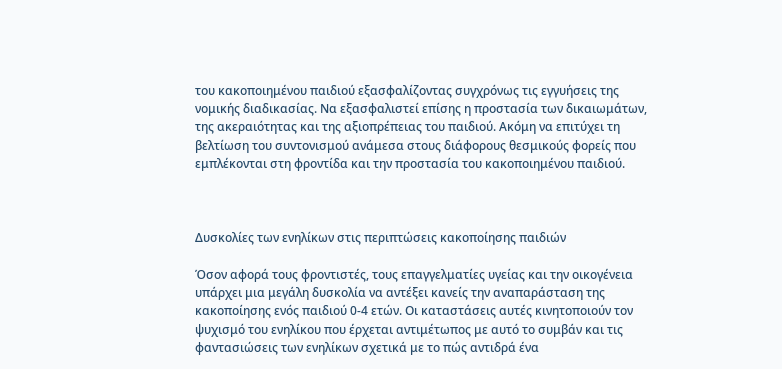του κακοποιημένου παιδιού εξασφαλίζοντας συγχρόνως τις εγγυήσεις της νομικής διαδικασίας. Να εξασφαλιστεί επίσης η προστασία των δικαιωμάτων, της ακεραιότητας και της αξιοπρέπειας του παιδιού. Ακόμη να επιτύχει τη βελτίωση του συντονισμού ανάμεσα στους διάφορους θεσμικούς φορείς που εμπλέκονται στη φροντίδα και την προστασία του κακοποιημένου παιδιού.



Δυσκολίες των ενηλίκων στις περιπτώσεις κακοποίησης παιδιών

Όσον αφορά τους φροντιστές, τους επαγγελματίες υγείας και την οικογένεια υπάρχει μια μεγάλη δυσκολία να αντέξει κανείς την αναπαράσταση της κακοποίησης ενός παιδιού 0-4 ετών. Οι καταστάσεις αυτές κινητοποιούν τον ψυχισμό του ενηλίκου που έρχεται αντιμέτωπος με αυτό το συμβάν και τις φαντασιώσεις των ενηλίκων σχετικά με το πώς αντιδρά ένα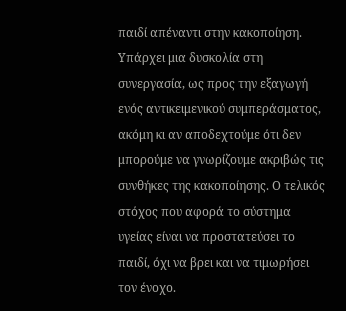παιδί απέναντι στην κακοποίηση. Υπάρχει μια δυσκολία στη συνεργασία, ως προς την εξαγωγή ενός αντικειμενικού συμπεράσματος, ακόμη κι αν αποδεχτούμε ότι δεν μπορούμε να γνωρίζουμε ακριβώς τις συνθήκες της κακοποίησης. Ο τελικός στόχος που αφορά το σύστημα υγείας είναι να προστατεύσει το παιδί, όχι να βρει και να τιμωρήσει τον ένοχο.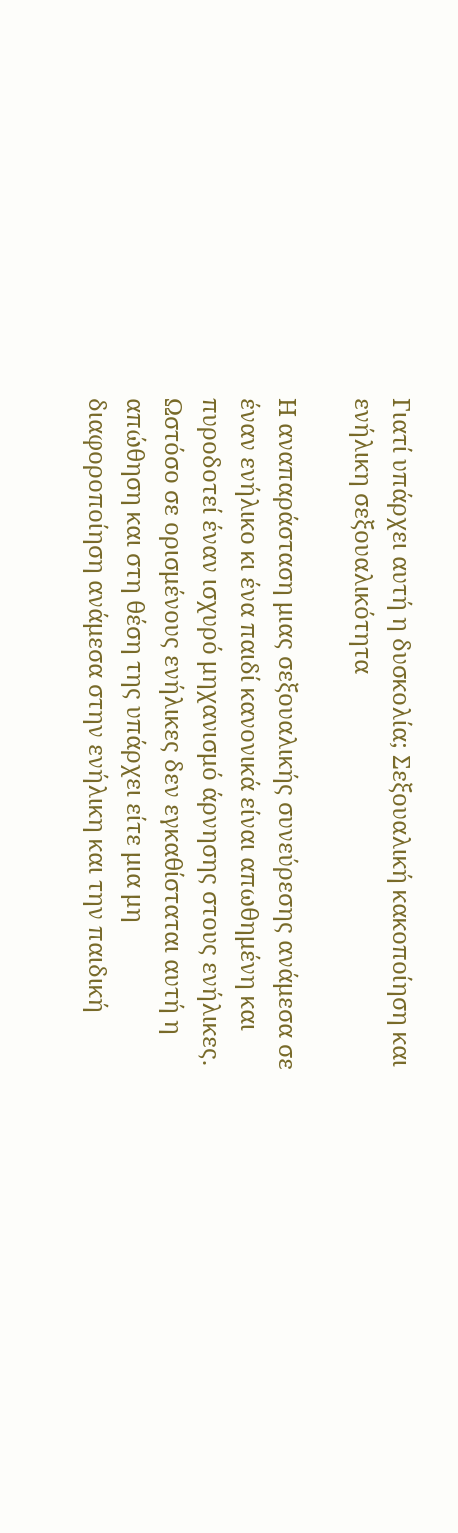Γιατί υπάρχει αυτή η δυσκολία; Σεξουαλική κακοποίηση και ενήλικη σεξουαλικότητα

Η αναπαράσταση μιας σεξουαλικής συνεύρεσης ανάμεσα σε έναν ενήλικο κι ένα παιδί κανονικά είναι απωθημένη και πυροδοτεί έναν ισχυρό μηχανισμό άρνησης στους ενήλικες. Ωστόσο σε ορισμένους ενήλικες δεν εγκαθίσταται αυτή η απώθηση και στη θέση της υπάρχει είτε μια μη διαφοροποίηση ανάμεσα στην ενήλικη και την παιδική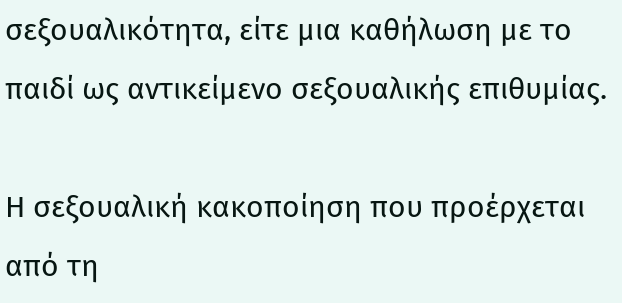σεξουαλικότητα, είτε μια καθήλωση με το παιδί ως αντικείμενο σεξουαλικής επιθυμίας.

Η σεξουαλική κακοποίηση που προέρχεται από τη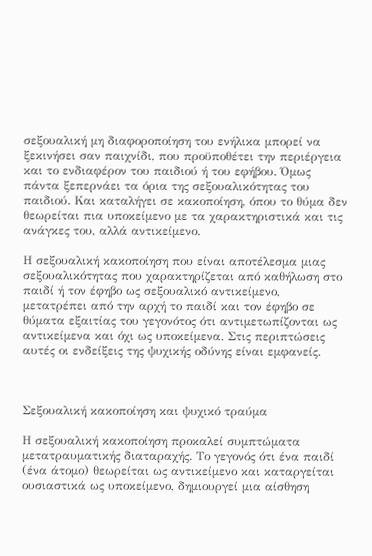σεξουαλική μη διαφοροποίηση του ενήλικα μπορεί να ξεκινήσει σαν παιχνίδι, που προϋποθέτει την περιέργεια και το ενδιαφέρον του παιδιού ή του εφήβου. Όμως πάντα ξεπερνάει τα όρια της σεξουαλικότητας του παιδιού. Και καταλήγει σε κακοποίηση, όπου το θύμα δεν θεωρείται πια υποκείμενο με τα χαρακτηριστικά και τις ανάγκες του, αλλά αντικείμενο.

Η σεξουαλική κακοποίηση που είναι αποτέλεσμα μιας σεξουαλικότητας που χαρακτηρίζεται από καθήλωση στο παιδί ή τον έφηβο ως σεξουαλικό αντικείμενο, μετατρέπει από την αρχή το παιδί και τον έφηβο σε θύματα εξαιτίας του γεγονότος ότι αντιμετωπίζονται ως αντικείμενα και όχι ως υποκείμενα. Στις περιπτώσεις αυτές οι ενδείξεις της ψυχικής οδύνης είναι εμφανείς.



Σεξουαλική κακοποίηση και ψυχικό τραύμα

Η σεξουαλική κακοποίηση προκαλεί συμπτώματα μετατραυματικής διαταραχής. Το γεγονός ότι ένα παιδί (ένα άτομο) θεωρείται ως αντικείμενο και καταργείται ουσιαστικά ως υποκείμενο, δημιουργεί μια αίσθηση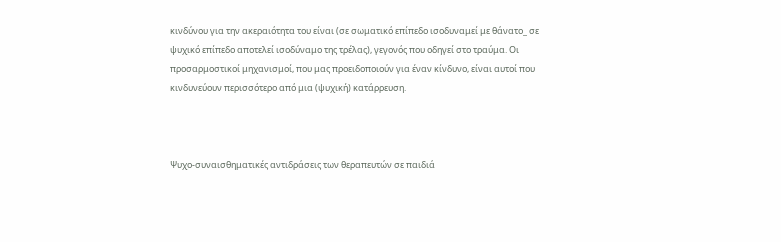κινδύνου για την ακεραιότητα του είναι (σε σωματικό επίπεδο ισοδυναμεί με θάνατο_ σε ψυχικό επίπεδο αποτελεί ισοδύναμο της τρέλας), γεγονός που οδηγεί στο τραύμα. Οι προσαρμοστικοί μηχανισμοί, που μας προειδοποιούν για έναν κίνδυνο, είναι αυτοί που κινδυνεύουν περισσότερο από μια (ψυχική) κατάρρευση.



Ψυχο-συναισθηματικές αντιδράσεις των θεραπευτών σε παιδιά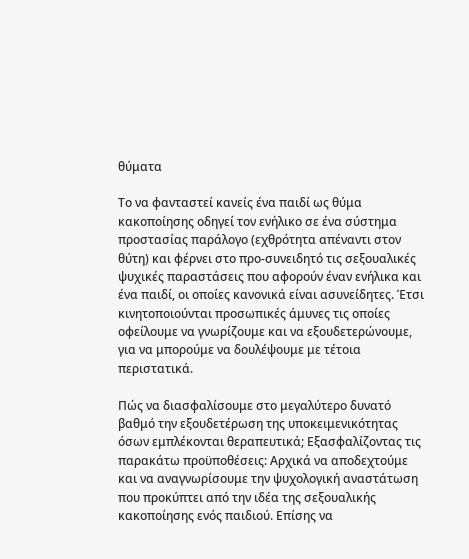θύματα

Το να φανταστεί κανείς ένα παιδί ως θύμα κακοποίησης οδηγεί τον ενήλικο σε ένα σύστημα προστασίας παράλογο (εχθρότητα απέναντι στον θύτη) και φέρνει στο προ-συνειδητό τις σεξουαλικές ψυχικές παραστάσεις που αφορούν έναν ενήλικα και ένα παιδί, οι οποίες κανονικά είναι ασυνείδητες. Έτσι κινητοποιούνται προσωπικές άμυνες τις οποίες οφείλουμε να γνωρίζουμε και να εξουδετερώνουμε, για να μπορούμε να δουλέψουμε με τέτοια περιστατικά.

Πώς να διασφαλίσουμε στο μεγαλύτερο δυνατό βαθμό την εξουδετέρωση της υποκειμενικότητας όσων εμπλέκονται θεραπευτικά; Εξασφαλίζοντας τις παρακάτω προϋποθέσεις: Αρχικά να αποδεχτούμε και να αναγνωρίσουμε την ψυχολογική αναστάτωση που προκύπτει από την ιδέα της σεξουαλικής κακοποίησης ενός παιδιού. Επίσης να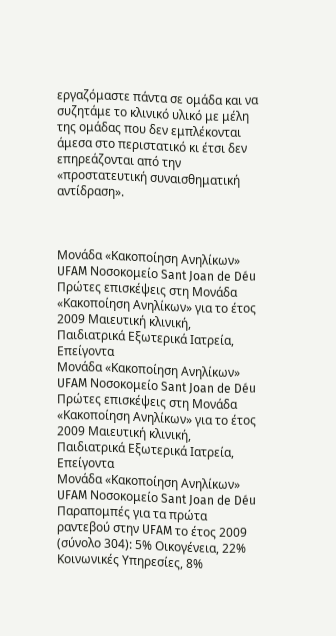εργαζόμαστε πάντα σε ομάδα και να συζητάμε το κλινικό υλικό με μέλη της ομάδας που δεν εμπλέκονται άμεσα στο περιστατικό κι έτσι δεν επηρεάζονται από την «προστατευτική συναισθηματική αντίδραση».



Μονάδα «Κακοποίηση Ανηλίκων» UFAM Νοσοκομείο Sant Joan de Déu Πρώτες επισκέψεις στη Μονάδα «Κακοποίηση Ανηλίκων» για το έτος 2009 Μαιευτική κλινική, Παιδιατρικά Εξωτερικά Ιατρεία, Επείγοντα
Μονάδα «Κακοποίηση Ανηλίκων» UFAM Νοσοκομείο Sant Joan de Déu Πρώτες επισκέψεις στη Μονάδα «Κακοποίηση Ανηλίκων» για το έτος 2009 Μαιευτική κλινική, Παιδιατρικά Εξωτερικά Ιατρεία, Επείγοντα
Μονάδα «Κακοποίηση Ανηλίκων» UFAM Νοσοκομείο Sant Joan de Déu Παραπομπές για τα πρώτα ραντεβού στην UFAM το έτος 2009 (σύνολο 304): 5% Οικογένεια, 22% Κοινωνικές Υπηρεσίες, 8%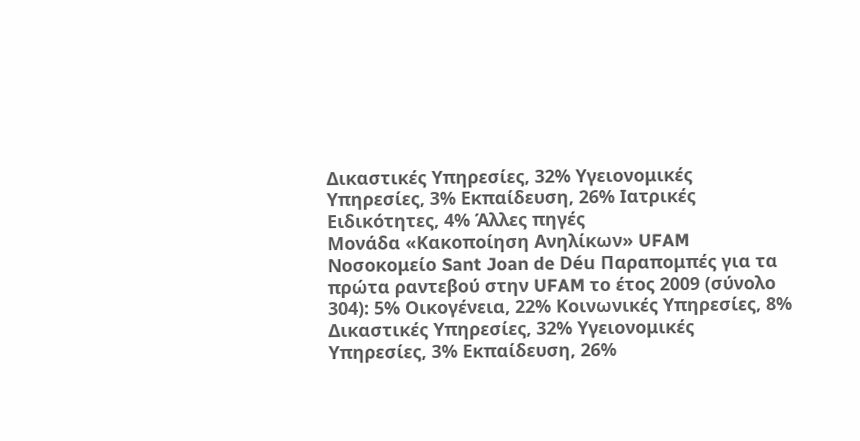Δικαστικές Υπηρεσίες, 32% Υγειονομικές Υπηρεσίες, 3% Εκπαίδευση, 26% Ιατρικές Ειδικότητες, 4% Άλλες πηγές
Μονάδα «Κακοποίηση Ανηλίκων» UFAM Νοσοκομείο Sant Joan de Déu Παραπομπές για τα πρώτα ραντεβού στην UFAM το έτος 2009 (σύνολο 304): 5% Οικογένεια, 22% Κοινωνικές Υπηρεσίες, 8% Δικαστικές Υπηρεσίες, 32% Υγειονομικές Υπηρεσίες, 3% Εκπαίδευση, 26%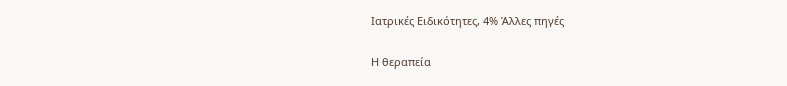Ιατρικές Ειδικότητες, 4% Άλλες πηγές

Η θεραπεία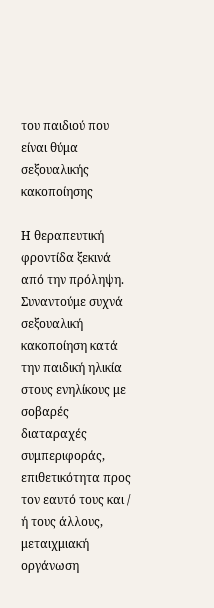του παιδιού που είναι θύμα σεξουαλικής κακοποίησης

Η θεραπευτική φροντίδα ξεκινά από την πρόληψη. Συναντούμε συχνά σεξουαλική κακοποίηση κατά την παιδική ηλικία στους ενηλίκους με σοβαρές διαταραχές συμπεριφοράς, επιθετικότητα προς τον εαυτό τους και / ή τους άλλους, μεταιχμιακή οργάνωση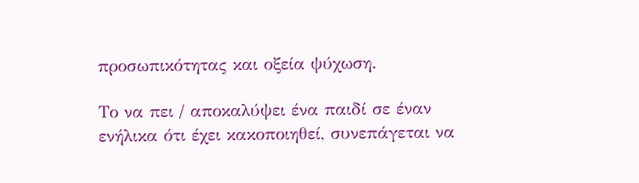προσωπικότητας και οξεία ψύχωση.

Το να πει / αποκαλύψει ένα παιδί σε έναν ενήλικα ότι έχει κακοποιηθεί, συνεπάγεται να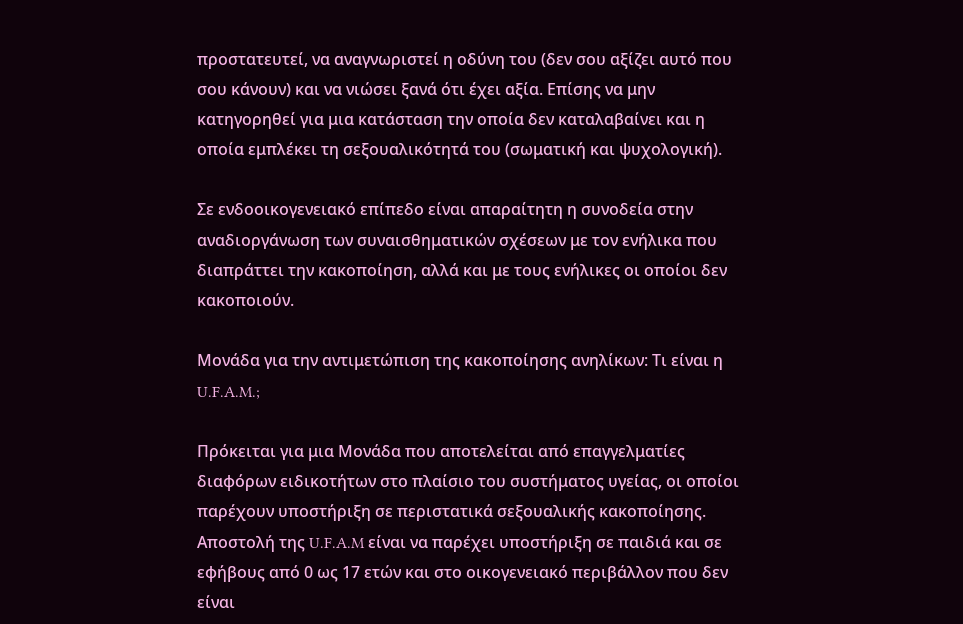προστατευτεί, να αναγνωριστεί η οδύνη του (δεν σου αξίζει αυτό που σου κάνουν) και να νιώσει ξανά ότι έχει αξία. Επίσης να μην κατηγορηθεί για μια κατάσταση την οποία δεν καταλαβαίνει και η οποία εμπλέκει τη σεξουαλικότητά του (σωματική και ψυχολογική).

Σε ενδοοικογενειακό επίπεδο είναι απαραίτητη η συνοδεία στην αναδιοργάνωση των συναισθηματικών σχέσεων με τον ενήλικα που διαπράττει την κακοποίηση, αλλά και με τους ενήλικες οι οποίοι δεν κακοποιούν.

Μονάδα για την αντιμετώπιση της κακοποίησης ανηλίκων: Τι είναι η U.F.A.M.;

Πρόκειται για μια Μονάδα που αποτελείται από επαγγελματίες διαφόρων ειδικοτήτων στο πλαίσιο του συστήματος υγείας, οι οποίοι παρέχουν υποστήριξη σε περιστατικά σεξουαλικής κακοποίησης. Αποστολή της U.F.A.M είναι να παρέχει υποστήριξη σε παιδιά και σε εφήβους από 0 ως 17 ετών και στο οικογενειακό περιβάλλον που δεν είναι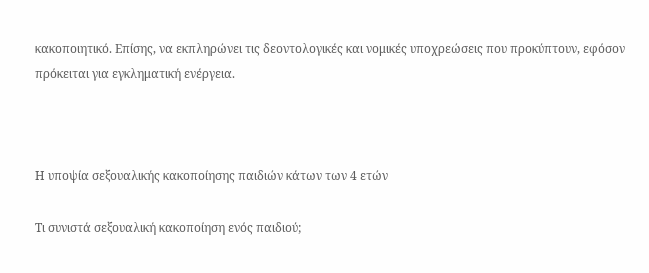κακοποιητικό. Επίσης, να εκπληρώνει τις δεοντολογικές και νομικές υποχρεώσεις που προκύπτουν, εφόσον πρόκειται για εγκληματική ενέργεια.



Η υποψία σεξουαλικής κακοποίησης παιδιών κάτων των 4 ετών

Τι συνιστά σεξουαλική κακοποίηση ενός παιδιού;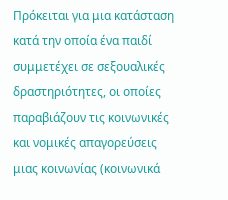Πρόκειται για μια κατάσταση κατά την οποία ένα παιδί συμμετέχει σε σεξουαλικές δραστηριότητες, οι οποίες παραβιάζουν τις κοινωνικές και νομικές απαγορεύσεις μιας κοινωνίας (κοινωνικά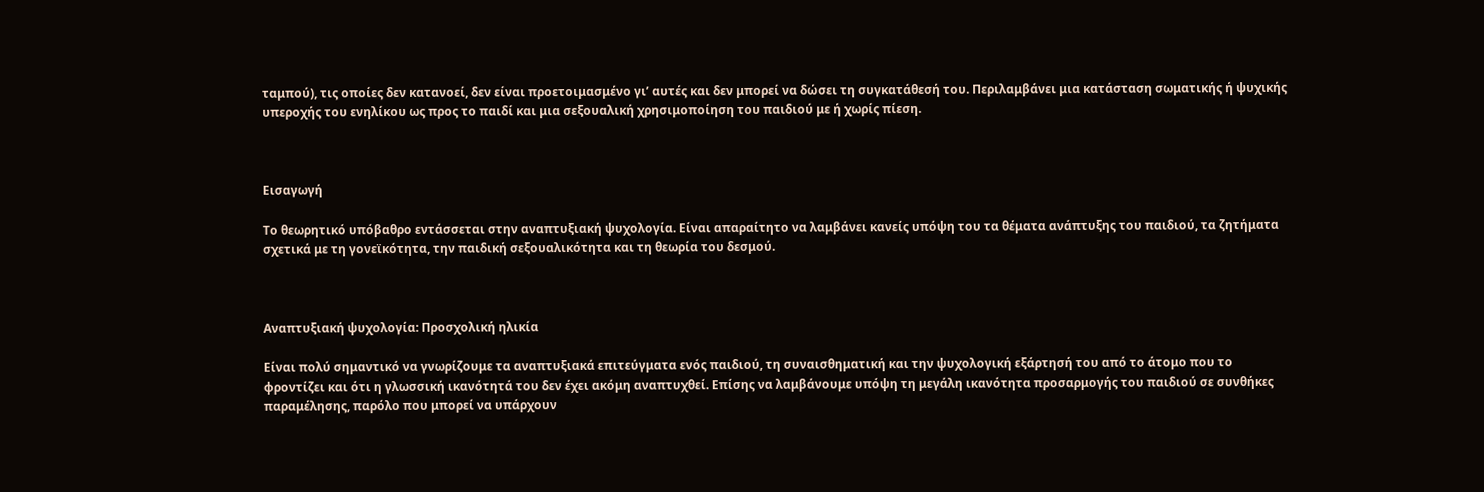ταμπού), τις οποίες δεν κατανοεί, δεν είναι προετοιμασμένο γι’ αυτές και δεν μπορεί να δώσει τη συγκατάθεσή του. Περιλαμβάνει μια κατάσταση σωματικής ή ψυχικής υπεροχής του ενηλίκου ως προς το παιδί και μια σεξουαλική χρησιμοποίηση του παιδιού με ή χωρίς πίεση.



Εισαγωγή

Το θεωρητικό υπόβαθρο εντάσσεται στην αναπτυξιακή ψυχολογία. Είναι απαραίτητο να λαμβάνει κανείς υπόψη του τα θέματα ανάπτυξης του παιδιού, τα ζητήματα σχετικά με τη γονεϊκότητα, την παιδική σεξουαλικότητα και τη θεωρία του δεσμού.



Αναπτυξιακή ψυχολογία: Προσχολική ηλικία

Είναι πολύ σημαντικό να γνωρίζουμε τα αναπτυξιακά επιτεύγματα ενός παιδιού, τη συναισθηματική και την ψυχολογική εξάρτησή του από το άτομο που το φροντίζει και ότι η γλωσσική ικανότητά του δεν έχει ακόμη αναπτυχθεί. Επίσης να λαμβάνουμε υπόψη τη μεγάλη ικανότητα προσαρμογής του παιδιού σε συνθήκες παραμέλησης, παρόλο που μπορεί να υπάρχουν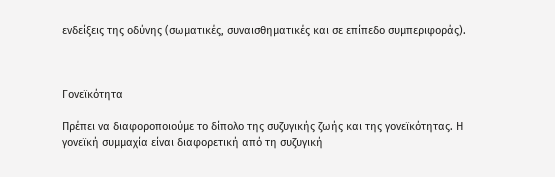ενδείξεις της οδύνης (σωματικές, συναισθηματικές και σε επίπεδο συμπεριφοράς).



Γονεϊκότητα

Πρέπει να διαφοροποιούμε το δίπολο της συζυγικής ζωής και της γονεϊκότητας. Η γονεϊκή συμμαχία είναι διαφορετική από τη συζυγική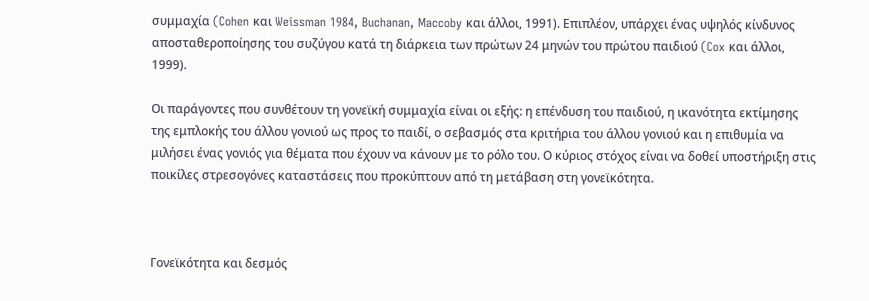συμμαχία (Cohen και Weissman 1984, Buchanan, Maccoby και άλλοι, 1991). Επιπλέον, υπάρχει ένας υψηλός κίνδυνος αποσταθεροποίησης του συζύγου κατά τη διάρκεια των πρώτων 24 μηνών του πρώτου παιδιού (Cox και άλλοι, 1999).

Οι παράγοντες που συνθέτουν τη γονεϊκή συμμαχία είναι οι εξής: η επένδυση του παιδιού, η ικανότητα εκτίμησης της εμπλοκής του άλλου γονιού ως προς το παιδί, ο σεβασμός στα κριτήρια του άλλου γονιού και η επιθυμία να μιλήσει ένας γονιός για θέματα που έχουν να κάνουν με το ρόλο του. Ο κύριος στόχος είναι να δοθεί υποστήριξη στις ποικίλες στρεσογόνες καταστάσεις που προκύπτουν από τη μετάβαση στη γονεϊκότητα.



Γονεϊκότητα και δεσμός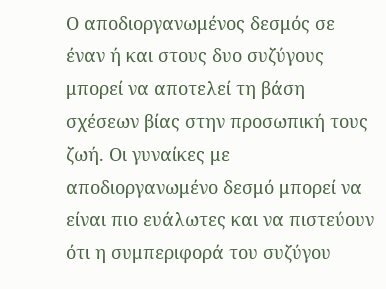Ο αποδιοργανωμένος δεσμός σε έναν ή και στους δυο συζύγους μπορεί να αποτελεί τη βάση σχέσεων βίας στην προσωπική τους ζωή. Οι γυναίκες με αποδιοργανωμένο δεσμό μπορεί να είναι πιο ευάλωτες και να πιστεύουν ότι η συμπεριφορά του συζύγου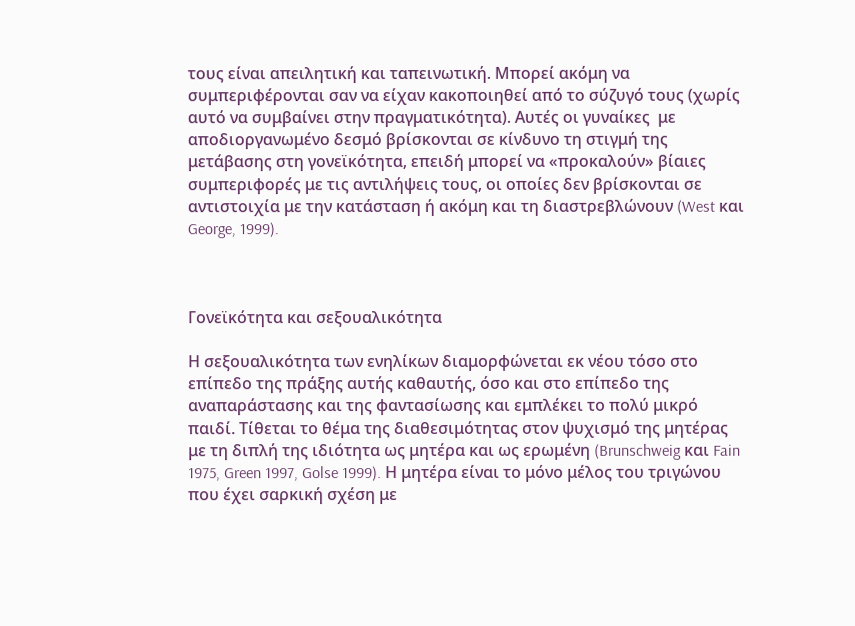τους είναι απειλητική και ταπεινωτική. Μπορεί ακόμη να συμπεριφέρονται σαν να είχαν κακοποιηθεί από το σύζυγό τους (χωρίς αυτό να συμβαίνει στην πραγματικότητα). Αυτές οι γυναίκες  με αποδιοργανωμένο δεσμό βρίσκονται σε κίνδυνο τη στιγμή της μετάβασης στη γονεϊκότητα, επειδή μπορεί να «προκαλούν» βίαιες συμπεριφορές με τις αντιλήψεις τους, οι οποίες δεν βρίσκονται σε αντιστοιχία με την κατάσταση ή ακόμη και τη διαστρεβλώνουν (West και George, 1999).



Γονεϊκότητα και σεξουαλικότητα

Η σεξουαλικότητα των ενηλίκων διαμορφώνεται εκ νέου τόσο στο επίπεδο της πράξης αυτής καθαυτής, όσο και στο επίπεδο της αναπαράστασης και της φαντασίωσης και εμπλέκει το πολύ μικρό παιδί. Τίθεται το θέμα της διαθεσιμότητας στον ψυχισμό της μητέρας με τη διπλή της ιδιότητα ως μητέρα και ως ερωμένη (Brunschweig και Fain 1975, Green 1997, Golse 1999). Η μητέρα είναι το μόνο μέλος του τριγώνου που έχει σαρκική σχέση με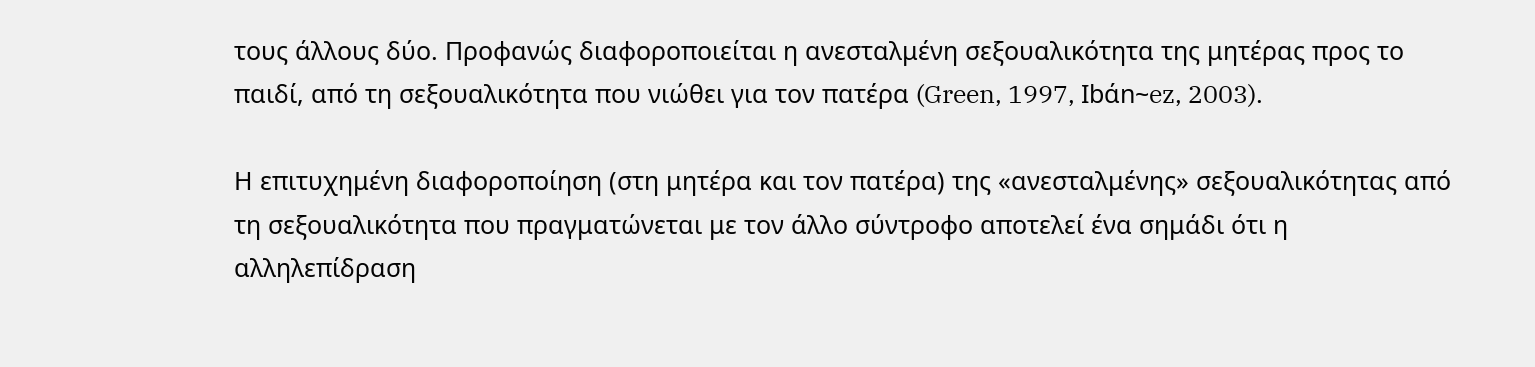τους άλλους δύο. Προφανώς διαφοροποιείται η ανεσταλμένη σεξουαλικότητα της μητέρας προς το παιδί, από τη σεξουαλικότητα που νιώθει για τον πατέρα (Green, 1997, Ibάn~ez, 2003).

Η επιτυχημένη διαφοροποίηση (στη μητέρα και τον πατέρα) της «ανεσταλμένης» σεξουαλικότητας από τη σεξουαλικότητα που πραγματώνεται με τον άλλο σύντροφο αποτελεί ένα σημάδι ότι η αλληλεπίδραση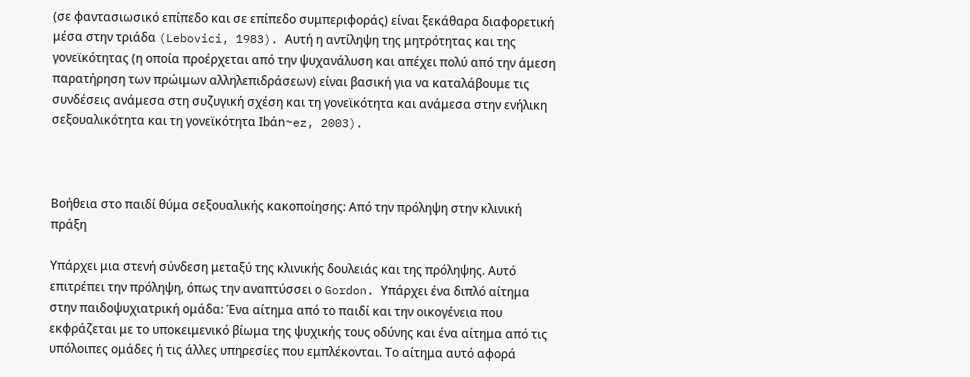(σε φαντασιωσικό επίπεδο και σε επίπεδο συμπεριφοράς) είναι ξεκάθαρα διαφορετική μέσα στην τριάδα (Lebovici, 1983). Αυτή η αντίληψη της μητρότητας και της γονεϊκότητας (η οποία προέρχεται από την ψυχανάλυση και απέχει πολύ από την άμεση παρατήρηση των πρώιμων αλληλεπιδράσεων) είναι βασική για να καταλάβουμε τις συνδέσεις ανάμεσα στη συζυγική σχέση και τη γονεϊκότητα και ανάμεσα στην ενήλικη σεξουαλικότητα και τη γονεϊκότητα Ibάn~ez, 2003).



Βοήθεια στο παιδί θύμα σεξουαλικής κακοποίησης: Από την πρόληψη στην κλινική πράξη

Υπάρχει μια στενή σύνδεση μεταξύ της κλινικής δουλειάς και της πρόληψης. Αυτό επιτρέπει την πρόληψη, όπως την αναπτύσσει ο Gordon. Υπάρχει ένα διπλό αίτημα στην παιδοψυχιατρική ομάδα: Ένα αίτημα από το παιδί και την οικογένεια που εκφράζεται με το υποκειμενικό βίωμα της ψυχικής τους οδύνης και ένα αίτημα από τις υπόλοιπες ομάδες ή τις άλλες υπηρεσίες που εμπλέκονται. Το αίτημα αυτό αφορά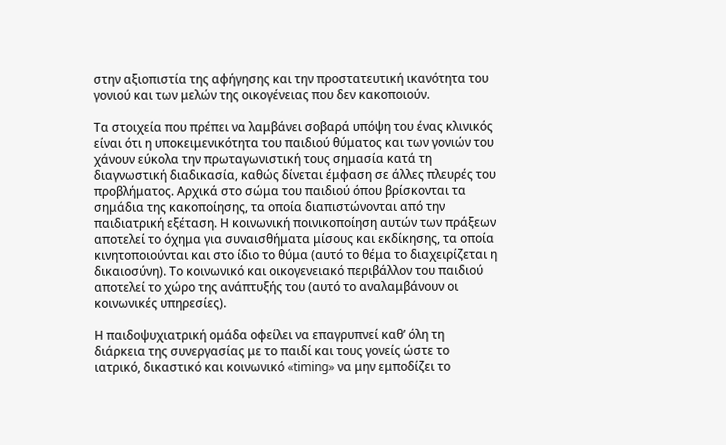στην αξιοπιστία της αφήγησης και την προστατευτική ικανότητα του γονιού και των μελών της οικογένειας που δεν κακοποιούν.

Τα στοιχεία που πρέπει να λαμβάνει σοβαρά υπόψη του ένας κλινικός είναι ότι η υποκειμενικότητα του παιδιού θύματος και των γονιών του χάνουν εύκολα την πρωταγωνιστική τους σημασία κατά τη διαγνωστική διαδικασία, καθώς δίνεται έμφαση σε άλλες πλευρές του προβλήματος. Αρχικά στο σώμα του παιδιού όπου βρίσκονται τα σημάδια της κακοποίησης, τα οποία διαπιστώνονται από την παιδιατρική εξέταση. Η κοινωνική ποινικοποίηση αυτών των πράξεων αποτελεί το όχημα για συναισθήματα μίσους και εκδίκησης, τα οποία κινητοποιούνται και στο ίδιο το θύμα (αυτό το θέμα το διαχειρίζεται η δικαιοσύνη). Το κοινωνικό και οικογενειακό περιβάλλον του παιδιού αποτελεί το χώρο της ανάπτυξής του (αυτό το αναλαμβάνουν οι κοινωνικές υπηρεσίες).

Η παιδοψυχιατρική ομάδα οφείλει να επαγρυπνεί καθ’ όλη τη διάρκεια της συνεργασίας με το παιδί και τους γονείς ώστε το ιατρικό, δικαστικό και κοινωνικό «timing» να μην εμποδίζει το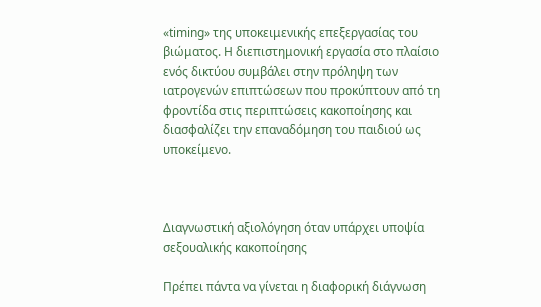«timing» της υποκειμενικής επεξεργασίας του βιώματος. Η διεπιστημονική εργασία στο πλαίσιο ενός δικτύου συμβάλει στην πρόληψη των ιατρογενών επιπτώσεων που προκύπτουν από τη φροντίδα στις περιπτώσεις κακοποίησης και διασφαλίζει την επαναδόμηση του παιδιού ως υποκείμενο.



Διαγνωστική αξιολόγηση όταν υπάρχει υποψία σεξουαλικής κακοποίησης

Πρέπει πάντα να γίνεται η διαφορική διάγνωση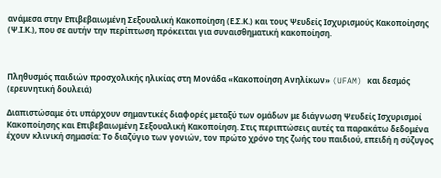ανάμεσα στην Επιβεβαιωμένη Σεξουαλική Κακοποίηση (Ε.Σ.Κ.) και τους Ψευδείς Ισχυρισμούς Κακοποίησης (Ψ.Ι.Κ.), που σε αυτήν την περίπτωση πρόκειται για συναισθηματική κακοποίηση.



Πληθυσμός παιδιών προσχολικής ηλικίας στη Μονάδα «Κακοποίηση Ανηλίκων» (UFAM) και δεσμός (ερευνητική δουλειά)

Διαπιστώσαμε ότι υπάρχουν σημαντικές διαφορές μεταξύ των ομάδων με διάγνωση Ψευδείς Ισχυρισμοί Κακοποίησης και Επιβεβαιωμένη Σεξουαλική Κακοποίηση. Στις περιπτώσεις αυτές τα παρακάτω δεδομένα έχουν κλινική σημασία: Το διαζύγιο των γονιών, τον πρώτο χρόνο της ζωής του παιδιού, επειδή η σύζυγος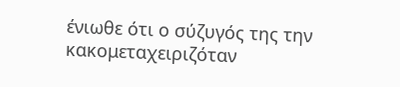ένιωθε ότι ο σύζυγός της την κακομεταχειριζόταν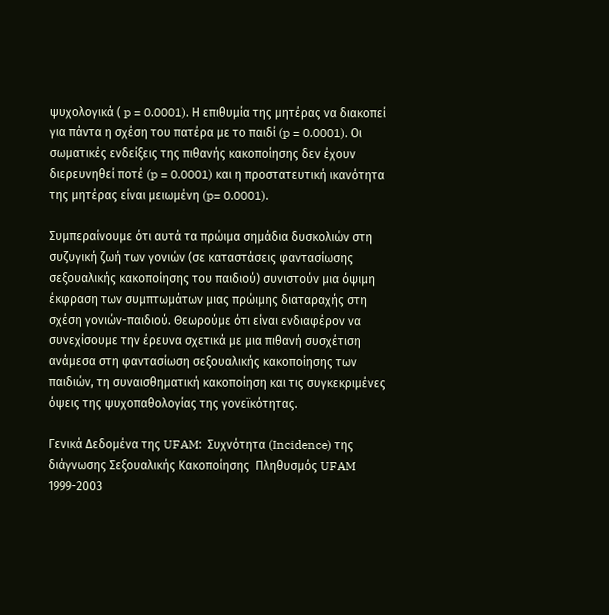ψυχολογικά ( p = 0.0001). Η επιθυμία της μητέρας να διακοπεί για πάντα η σχέση του πατέρα με το παιδί (p = 0.0001). Οι σωματικές ενδείξεις της πιθανής κακοποίησης δεν έχουν διερευνηθεί ποτέ (p = 0.0001) και η προστατευτική ικανότητα της μητέρας είναι μειωμένη (p= 0.0001).

Συμπεραίνουμε ότι αυτά τα πρώιμα σημάδια δυσκολιών στη συζυγική ζωή των γονιών (σε καταστάσεις φαντασίωσης σεξουαλικής κακοποίησης του παιδιού) συνιστούν μια όψιμη έκφραση των συμπτωμάτων μιας πρώιμης διαταραχής στη σχέση γονιών-παιδιού. Θεωρούμε ότι είναι ενδιαφέρον να συνεχίσουμε την έρευνα σχετικά με μια πιθανή συσχέτιση ανάμεσα στη φαντασίωση σεξουαλικής κακοποίησης των παιδιών, τη συναισθηματική κακοποίηση και τις συγκεκριμένες όψεις της ψυχοπαθολογίας της γονεϊκότητας.

Γενικά Δεδομένα της UFAM:  Συχνότητα (Incidence) της διάγνωσης Σεξουαλικής Κακοποίησης  Πληθυσμός UFAM 1999-2003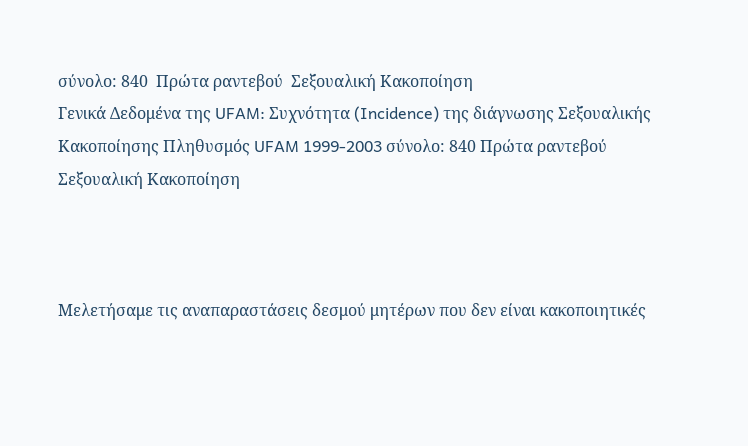σύνολο: 840  Πρώτα ραντεβού  Σεξουαλική Κακοποίηση
Γενικά Δεδομένα της UFAM: Συχνότητα (Incidence) της διάγνωσης Σεξουαλικής Κακοποίησης Πληθυσμός UFAM 1999-2003 σύνολο: 840 Πρώτα ραντεβού Σεξουαλική Κακοποίηση



Μελετήσαμε τις αναπαραστάσεις δεσμού μητέρων που δεν είναι κακοποιητικές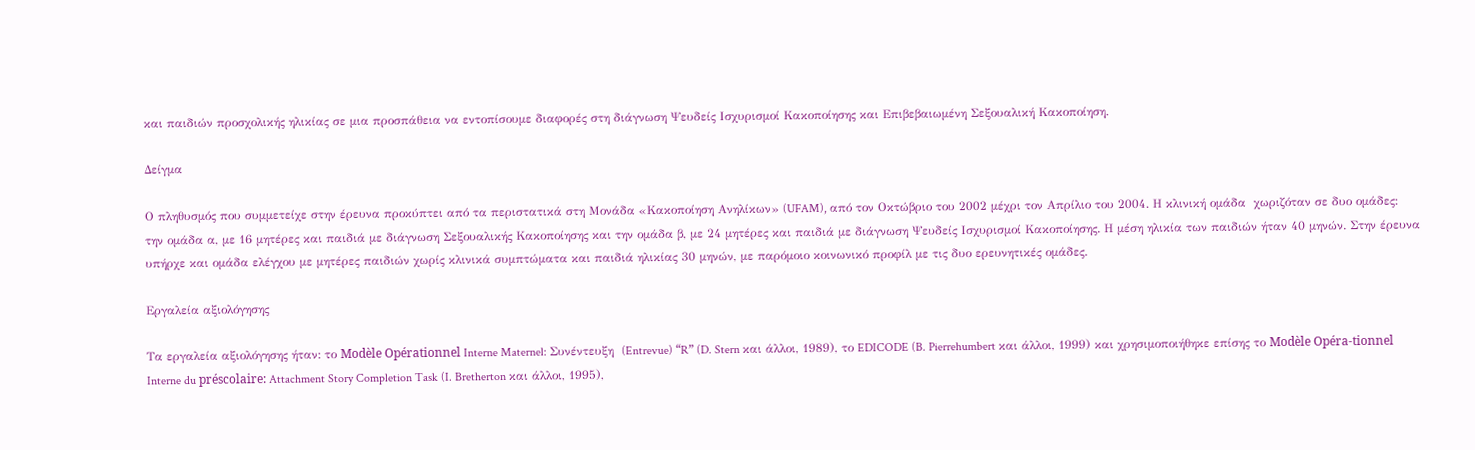και παιδιών προσχολικής ηλικίας σε μια προσπάθεια να εντοπίσουμε διαφορές στη διάγνωση Ψευδείς Ισχυρισμοί Κακοποίησης και Επιβεβαιωμένη Σεξουαλική Κακοποίηση.

Δείγμα

Ο πληθυσμός που συμμετείχε στην έρευνα προκύπτει από τα περιστατικά στη Μονάδα «Κακοποίηση Ανηλίκων» (UFAM), από τον Οκτώβριο του 2002 μέχρι τον Απρίλιο του 2004. Η κλινική ομάδα  χωριζόταν σε δυο ομάδες: την ομάδα α, με 16 μητέρες και παιδιά με διάγνωση Σεξουαλικής Κακοποίησης και την ομάδα β, με 24 μητέρες και παιδιά με διάγνωση Ψευδείς Ισχυρισμοί Κακοποίησης. Η μέση ηλικία των παιδιών ήταν 40 μηνών. Στην έρευνα υπήρχε και ομάδα ελέγχου με μητέρες παιδιών χωρίς κλινικά συμπτώματα και παιδιά ηλικίας 30 μηνών, με παρόμοιο κοινωνικό προφίλ με τις δυο ερευνητικές ομάδες.

Εργαλεία αξιολόγησης

Τα εργαλεία αξιολόγησης ήταν: το Modèle Opérationnel Interne Maternel: Συνέντευξη  (Entrevue) “R” (D. Stern και άλλοι, 1989), το EDICODE (B. Pierrehumbert και άλλοι, 1999) και χρησιμοποιήθηκε επίσης το Modèle Opéra-tionnel Interne du préscolaire: Attachment Story Completion Task (I. Bretherton και άλλοι, 1995),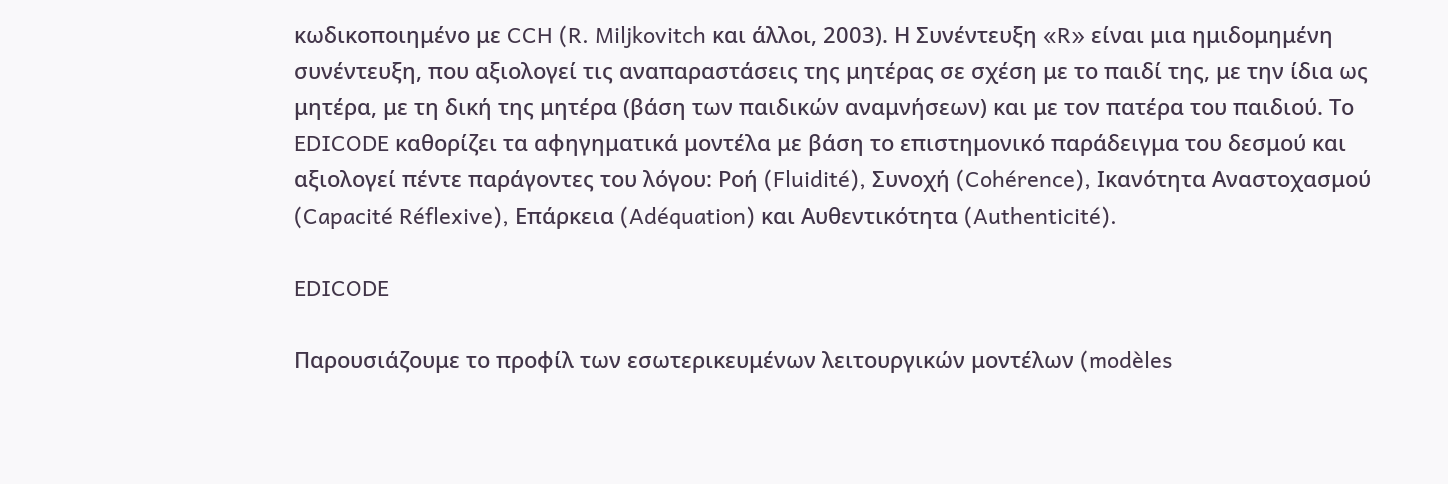κωδικοποιημένο με CCH (R. Miljkovitch και άλλοι, 2003). Η Συνέντευξη «R» είναι μια ημιδομημένη συνέντευξη, που αξιολογεί τις αναπαραστάσεις της μητέρας σε σχέση με το παιδί της, με την ίδια ως μητέρα, με τη δική της μητέρα (βάση των παιδικών αναμνήσεων) και με τον πατέρα του παιδιού. Το EDICODE καθορίζει τα αφηγηματικά μοντέλα με βάση το επιστημονικό παράδειγμα του δεσμού και αξιολογεί πέντε παράγοντες του λόγου: Ροή (Fluidité), Συνοχή (Cohérence), Ικανότητα Αναστοχασμού (Capacité Réflexive), Επάρκεια (Adéquation) και Αυθεντικότητα (Authenticité).

EDICODE

Παρουσιάζουμε το προφίλ των εσωτερικευμένων λειτουργικών μοντέλων (modèles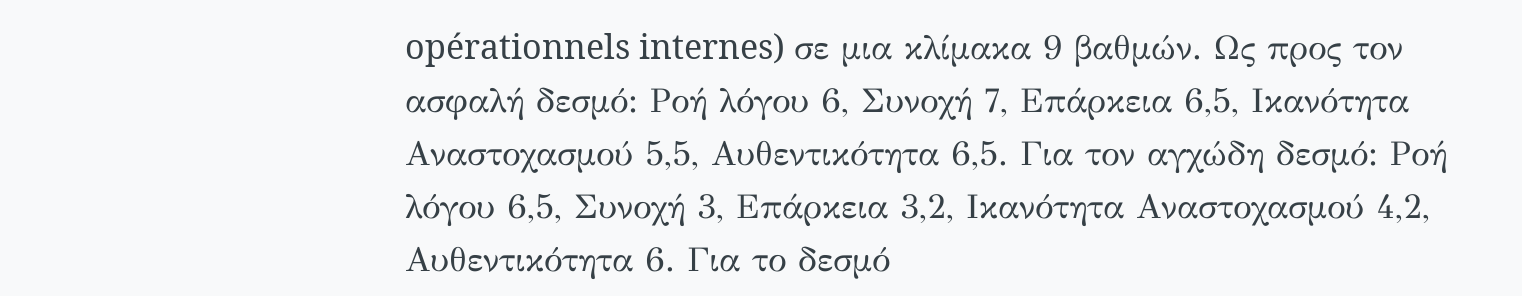opérationnels internes) σε μια κλίμακα 9 βαθμών. Ως προς τον ασφαλή δεσμό: Ροή λόγου 6, Συνοχή 7, Επάρκεια 6,5, Ικανότητα Αναστοχασμού 5,5, Αυθεντικότητα 6,5. Για τον αγχώδη δεσμό: Ροή λόγου 6,5, Συνοχή 3, Επάρκεια 3,2, Ικανότητα Αναστοχασμού 4,2, Αυθεντικότητα 6. Για το δεσμό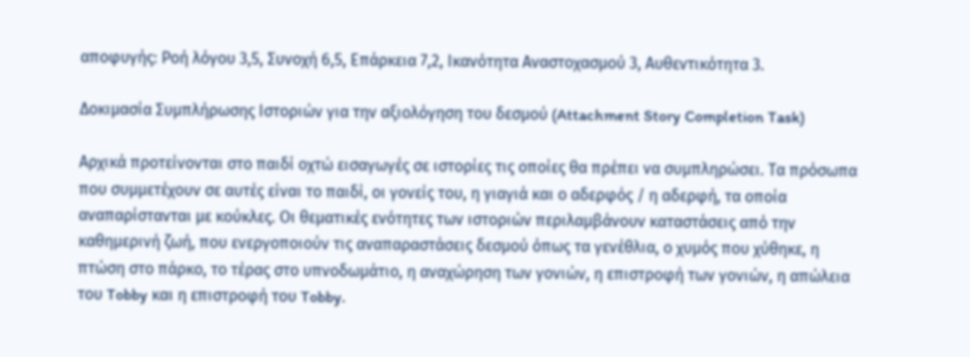αποφυγής: Ροή λόγου 3,5, Συνοχή 6,5, Επάρκεια 7,2, Ικανότητα Αναστοχασμού 3, Αυθεντικότητα 3.

Δοκιμασία Συμπλήρωσης Ιστοριών για την αξιολόγηση του δεσμού (Attachment Story Completion Task)

Αρχικά προτείνονται στο παιδί οχτώ εισαγωγές σε ιστορίες τις οποίες θα πρέπει να συμπληρώσει. Τα πρόσωπα που συμμετέχουν σε αυτές είναι το παιδί, οι γονείς του, η γιαγιά και ο αδερφός / η αδερφή, τα οποία αναπαρίστανται με κούκλες. Οι θεματικές ενότητες των ιστοριών περιλαμβάνουν καταστάσεις από την καθημερινή ζωή, που ενεργοποιούν τις αναπαραστάσεις δεσμού όπως τα γενέθλια, ο χυμός που χύθηκε, η πτώση στο πάρκο, το τέρας στο υπνοδωμάτιο, η αναχώρηση των γονιών, η επιστροφή των γονιών, η απώλεια του Tobby και η επιστροφή του Tobby.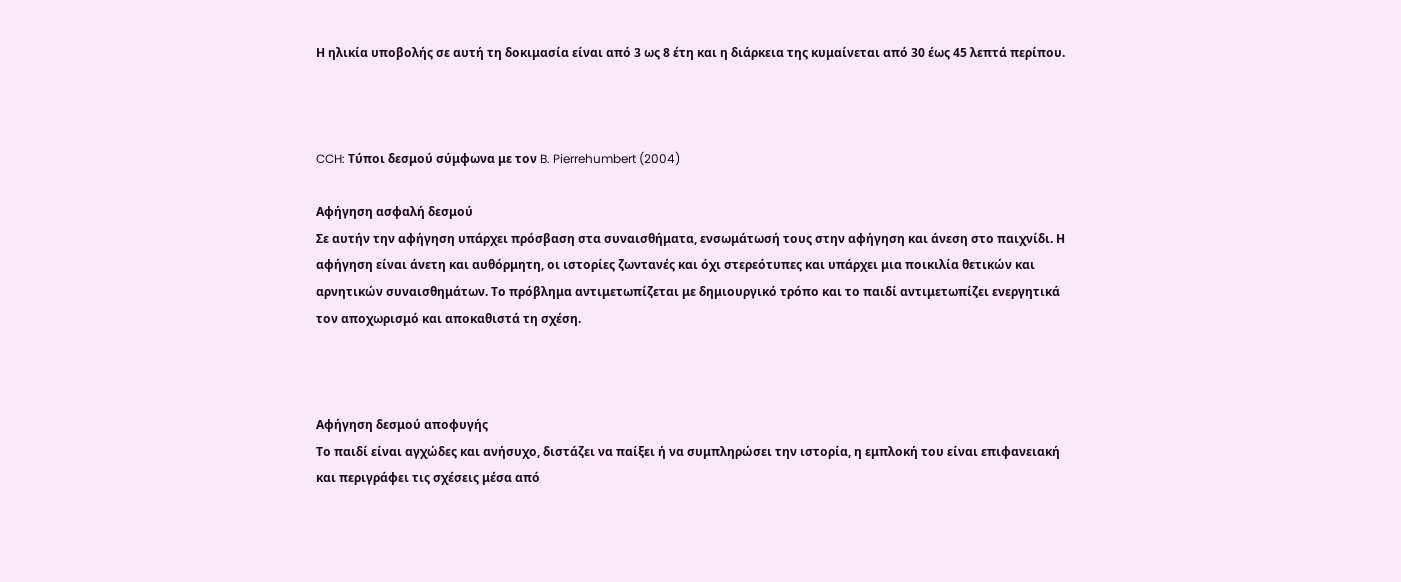Η ηλικία υποβολής σε αυτή τη δοκιμασία είναι από 3 ως 8 έτη και η διάρκεια της κυμαίνεται από 30 έως 45 λεπτά περίπου.



CCH: Τύποι δεσμού σύμφωνα με τον B. Pierrehumbert (2004)

Αφήγηση ασφαλή δεσμού
Σε αυτήν την αφήγηση υπάρχει πρόσβαση στα συναισθήματα, ενσωμάτωσή τους στην αφήγηση και άνεση στο παιχνίδι. Η αφήγηση είναι άνετη και αυθόρμητη, οι ιστορίες ζωντανές και όχι στερεότυπες και υπάρχει μια ποικιλία θετικών και αρνητικών συναισθημάτων. Το πρόβλημα αντιμετωπίζεται με δημιουργικό τρόπο και το παιδί αντιμετωπίζει ενεργητικά τον αποχωρισμό και αποκαθιστά τη σχέση.



Αφήγηση δεσμού αποφυγής
Το παιδί είναι αγχώδες και ανήσυχο, διστάζει να παίξει ή να συμπληρώσει την ιστορία, η εμπλοκή του είναι επιφανειακή και περιγράφει τις σχέσεις μέσα από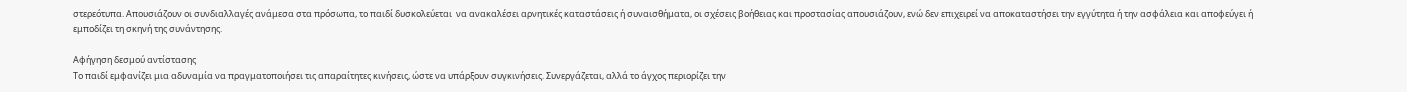στερεότυπα. Απουσιάζουν οι συνδιαλλαγές ανάμεσα στα πρόσωπα, το παιδί δυσκολεύεται  να ανακαλέσει αρνητικές καταστάσεις ή συναισθήματα, οι σχέσεις βοήθειας και προστασίας απουσιάζουν, ενώ δεν επιχειρεί να αποκαταστήσει την εγγύτητα ή την ασφάλεια και αποφεύγει ή εμποδίζει τη σκηνή της συνάντησης.

Αφήγηση δεσμού αντίστασης
Το παιδί εμφανίζει μια αδυναμία να πραγματοποιήσει τις απαραίτητες κινήσεις, ώστε να υπάρξουν συγκινήσεις. Συνεργάζεται, αλλά το άγχος περιορίζει την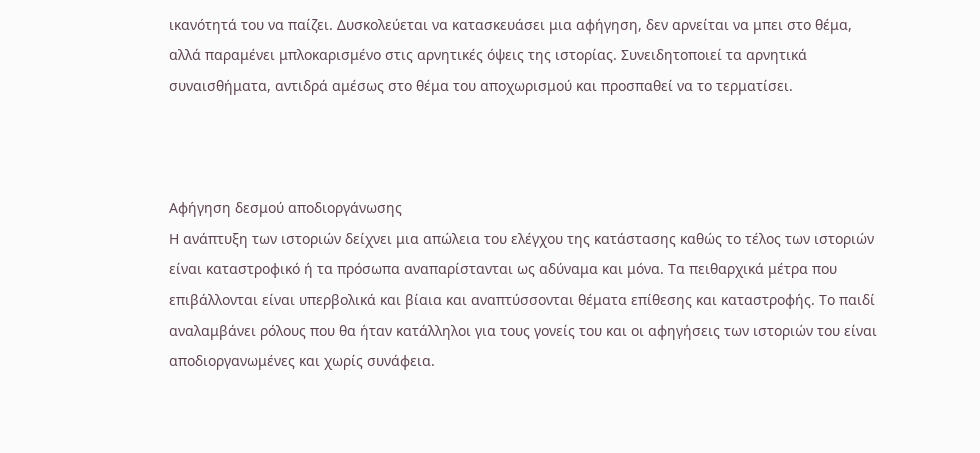ικανότητά του να παίζει. Δυσκολεύεται να κατασκευάσει μια αφήγηση, δεν αρνείται να μπει στο θέμα, αλλά παραμένει μπλοκαρισμένο στις αρνητικές όψεις της ιστορίας. Συνειδητοποιεί τα αρνητικά συναισθήματα, αντιδρά αμέσως στο θέμα του αποχωρισμού και προσπαθεί να το τερματίσει.



Αφήγηση δεσμού αποδιοργάνωσης
Η ανάπτυξη των ιστοριών δείχνει μια απώλεια του ελέγχου της κατάστασης καθώς το τέλος των ιστοριών είναι καταστροφικό ή τα πρόσωπα αναπαρίστανται ως αδύναμα και μόνα. Τα πειθαρχικά μέτρα που επιβάλλονται είναι υπερβολικά και βίαια και αναπτύσσονται θέματα επίθεσης και καταστροφής. Το παιδί αναλαμβάνει ρόλους που θα ήταν κατάλληλοι για τους γονείς του και οι αφηγήσεις των ιστοριών του είναι αποδιοργανωμένες και χωρίς συνάφεια.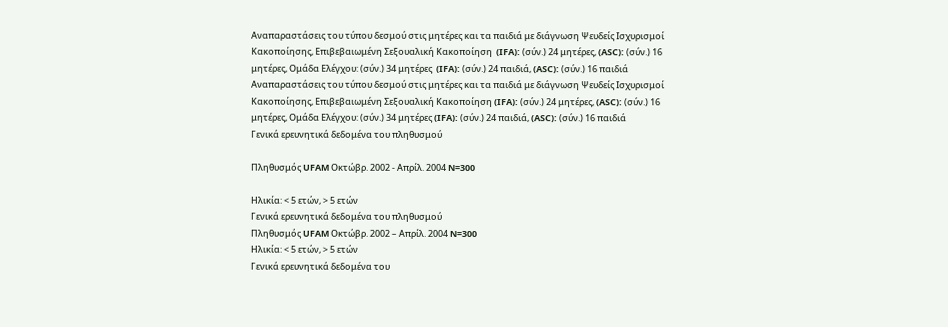Αναπαραστάσεις του τύπου δεσμού στις μητέρες και τα παιδιά με διάγνωση Ψευδείς Ισχυρισμοί Κακοποίησης, Επιβεβαιωμένη Σεξουαλική Κακοποίηση  (IFA): (σύν.) 24 μητέρες, (ASC): (σύν.) 16 μητέρες, Ομάδα Ελέγχου: (σύν.) 34 μητέρες  (IFA): (σύν.) 24 παιδιά, (ASC): (σύν.) 16 παιδιά
Αναπαραστάσεις του τύπου δεσμού στις μητέρες και τα παιδιά με διάγνωση Ψευδείς Ισχυρισμοί Κακοποίησης, Επιβεβαιωμένη Σεξουαλική Κακοποίηση (IFA): (σύν.) 24 μητέρες, (ASC): (σύν.) 16 μητέρες, Ομάδα Ελέγχου: (σύν.) 34 μητέρες (IFA): (σύν.) 24 παιδιά, (ASC): (σύν.) 16 παιδιά
Γενικά ερευνητικά δεδομένα του πληθυσμού

Πληθυσμός UFAM Οκτώβρ. 2002 - Απρίλ. 2004 N=300

Ηλικία: < 5 ετών, > 5 ετών
Γενικά ερευνητικά δεδομένα του πληθυσμού
Πληθυσμός UFAM Οκτώβρ. 2002 – Απρίλ. 2004 N=300
Ηλικία: < 5 ετών, > 5 ετών
Γενικά ερευνητικά δεδομένα του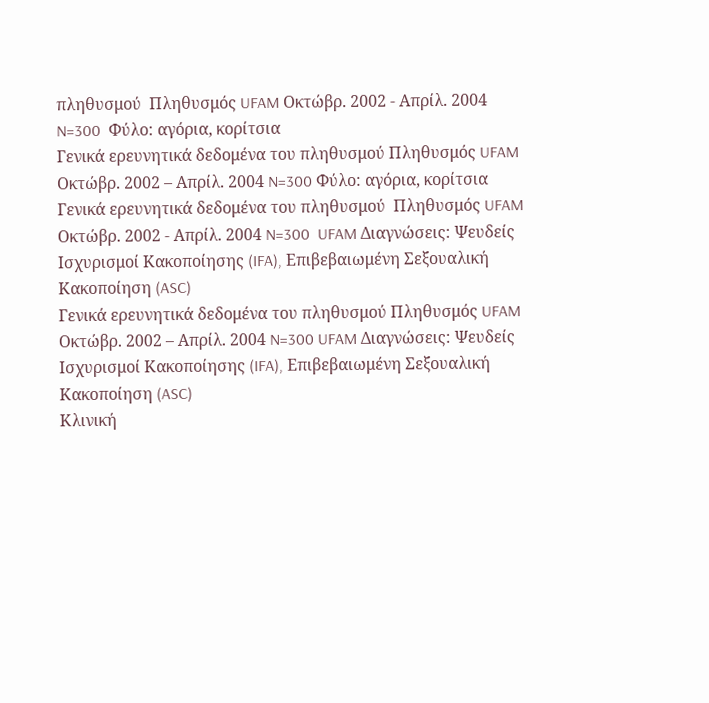πληθυσμού  Πληθυσμός UFAM Οκτώβρ. 2002 - Απρίλ. 2004 N=300  Φύλο: αγόρια, κορίτσια
Γενικά ερευνητικά δεδομένα του πληθυσμού Πληθυσμός UFAM Οκτώβρ. 2002 – Απρίλ. 2004 N=300 Φύλο: αγόρια, κορίτσια
Γενικά ερευνητικά δεδομένα του πληθυσμού  Πληθυσμός UFAM Οκτώβρ. 2002 - Απρίλ. 2004 N=300  UFAM Διαγνώσεις: Ψευδείς Ισχυρισμοί Κακοποίησης (IFA), Επιβεβαιωμένη Σεξουαλική Κακοποίηση (ASC)
Γενικά ερευνητικά δεδομένα του πληθυσμού Πληθυσμός UFAM Οκτώβρ. 2002 – Απρίλ. 2004 N=300 UFAM Διαγνώσεις: Ψευδείς Ισχυρισμοί Κακοποίησης (IFA), Επιβεβαιωμένη Σεξουαλική Κακοποίηση (ASC)
Κλινική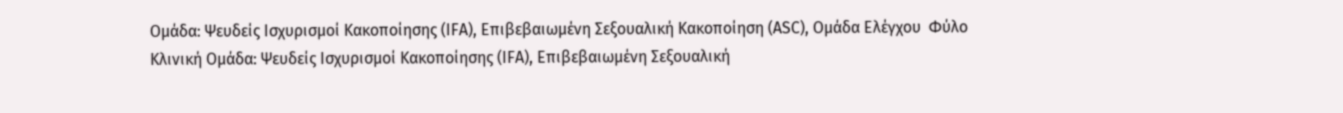Ομάδα: Ψευδείς Ισχυρισμοί Κακοποίησης (IFA), Επιβεβαιωμένη Σεξουαλική Κακοποίηση (ASC), Ομάδα Ελέγχου  Φύλο
Κλινική Ομάδα: Ψευδείς Ισχυρισμοί Κακοποίησης (IFA), Επιβεβαιωμένη Σεξουαλική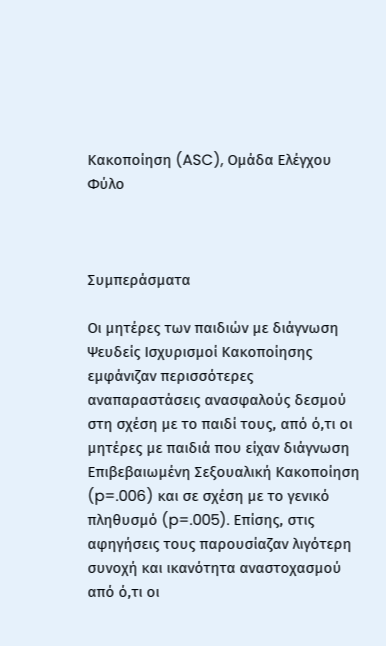Κακοποίηση (ASC), Ομάδα Ελέγχου Φύλο



Συμπεράσματα

Οι μητέρες των παιδιών με διάγνωση Ψευδείς Ισχυρισμοί Κακοποίησης εμφάνιζαν περισσότερες αναπαραστάσεις ανασφαλούς δεσμού στη σχέση με το παιδί τους, από ό,τι οι μητέρες με παιδιά που είχαν διάγνωση Επιβεβαιωμένη Σεξουαλική Κακοποίηση (p=.006) και σε σχέση με το γενικό πληθυσμό (p=.005). Επίσης, στις αφηγήσεις τους παρουσίαζαν λιγότερη συνοχή και ικανότητα αναστοχασμού από ό,τι οι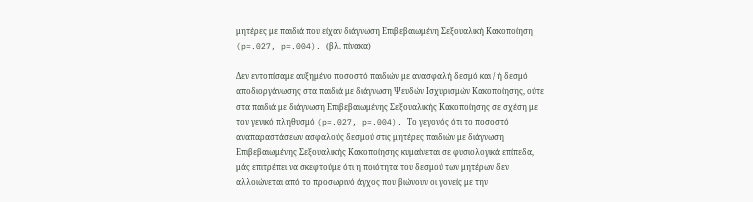μητέρες με παιδιά που είχαν διάγνωση Επιβεβαιωμένη Σεξουαλική Κακοποίηση (p=.027, p=.004). (βλ. πίνακα)

Δεν εντοπίσαμε αυξημένο ποσοστό παιδιών με ανασφαλή δεσμό και / ή δεσμό αποδιοργάνωσης στα παιδιά με διάγνωση Ψευδών Ισχυρισμών Κακοποίησης, ούτε στα παιδιά με διάγνωση Επιβεβαιωμένης Σεξουαλικής Κακοποίησης σε σχέση με τον γενικό πληθυσμό (p=.027, p=.004). Το γεγονός ότι το ποσοστό αναπαραστάσεων ασφαλούς δεσμού στις μητέρες παιδιών με διάγνωση Επιβεβαιωμένης Σεξουαλικής Κακοποίησης κυμαίνεται σε φυσιολογικά επίπεδα, μάς επιτρέπει να σκεφτούμε ότι η ποιότητα του δεσμού των μητέρων δεν αλλοιώνεται από το προσωρινό άγχος που βιώνουν οι γονείς με την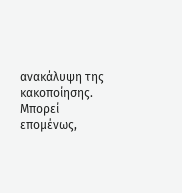ανακάλυψη της κακοποίησης. Μπορεί επομένως,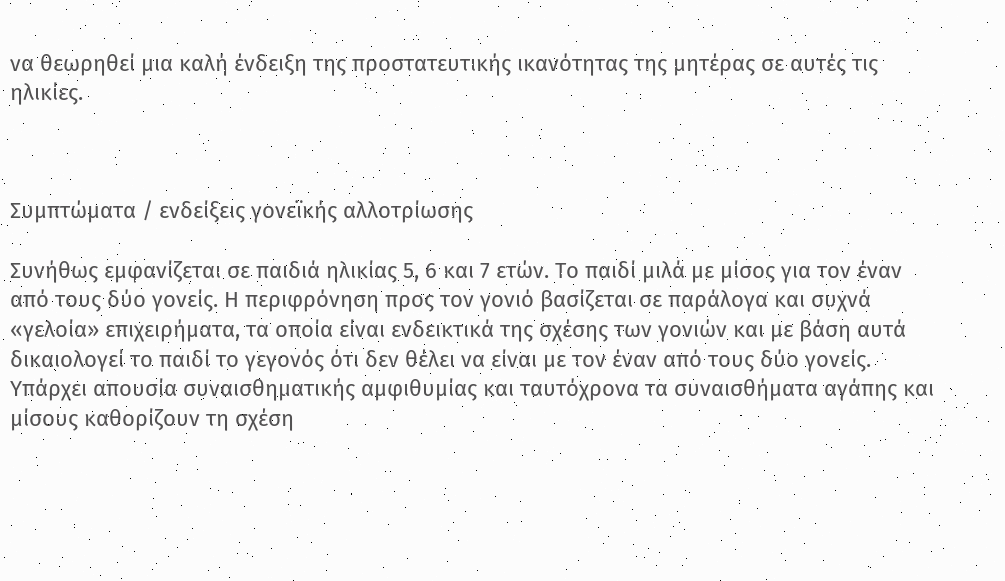να θεωρηθεί μια καλή ένδειξη της προστατευτικής ικανότητας της μητέρας σε αυτές τις ηλικίες.



Συμπτώματα / ενδείξεις γονεϊκής αλλοτρίωσης

Συνήθως εμφανίζεται σε παιδιά ηλικίας 5, 6 και 7 ετών. Το παιδί μιλά με μίσος για τον έναν από τους δύο γονείς. Η περιφρόνηση προς τον γονιό βασίζεται σε παράλογα και συχνά «γελοία» επιχειρήματα, τα οποία είναι ενδεικτικά της σχέσης των γονιών και με βάση αυτά δικαιολογεί το παιδί το γεγονός ότι δεν θέλει να είναι με τον έναν από τους δύο γονείς. Υπάρχει απουσία συναισθηματικής αμφιθυμίας και ταυτόχρονα τα συναισθήματα αγάπης και μίσους καθορίζουν τη σχέση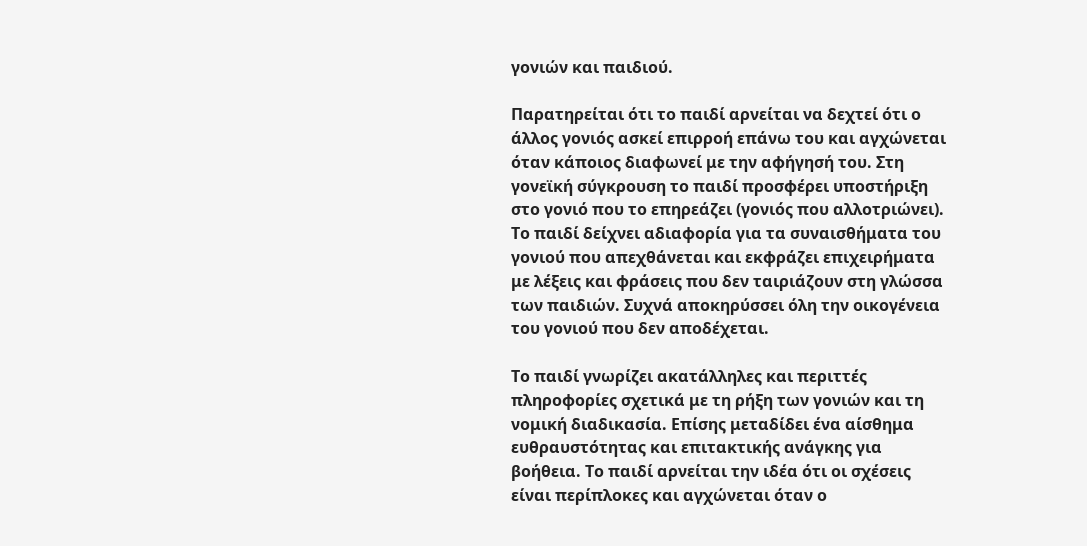γονιών και παιδιού.

Παρατηρείται ότι το παιδί αρνείται να δεχτεί ότι ο άλλος γονιός ασκεί επιρροή επάνω του και αγχώνεται όταν κάποιος διαφωνεί με την αφήγησή του. Στη γονεϊκή σύγκρουση το παιδί προσφέρει υποστήριξη στο γονιό που το επηρεάζει (γονιός που αλλοτριώνει). Το παιδί δείχνει αδιαφορία για τα συναισθήματα του γονιού που απεχθάνεται και εκφράζει επιχειρήματα με λέξεις και φράσεις που δεν ταιριάζουν στη γλώσσα των παιδιών. Συχνά αποκηρύσσει όλη την οικογένεια του γονιού που δεν αποδέχεται.

Το παιδί γνωρίζει ακατάλληλες και περιττές πληροφορίες σχετικά με τη ρήξη των γονιών και τη νομική διαδικασία. Επίσης μεταδίδει ένα αίσθημα ευθραυστότητας και επιτακτικής ανάγκης για βοήθεια. Το παιδί αρνείται την ιδέα ότι οι σχέσεις είναι περίπλοκες και αγχώνεται όταν ο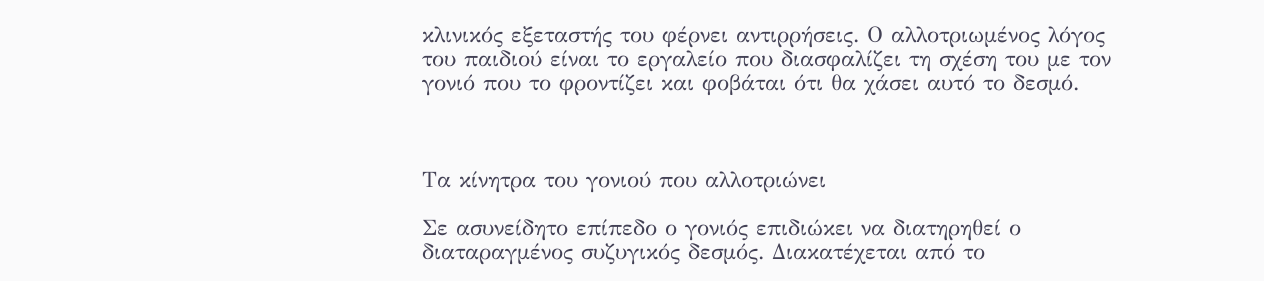κλινικός εξεταστής του φέρνει αντιρρήσεις. Ο αλλοτριωμένος λόγος του παιδιού είναι το εργαλείο που διασφαλίζει τη σχέση του με τον γονιό που το φροντίζει και φοβάται ότι θα χάσει αυτό το δεσμό.



Τα κίνητρα του γονιού που αλλοτριώνει

Σε ασυνείδητο επίπεδο ο γονιός επιδιώκει να διατηρηθεί ο διαταραγμένος συζυγικός δεσμός. Διακατέχεται από το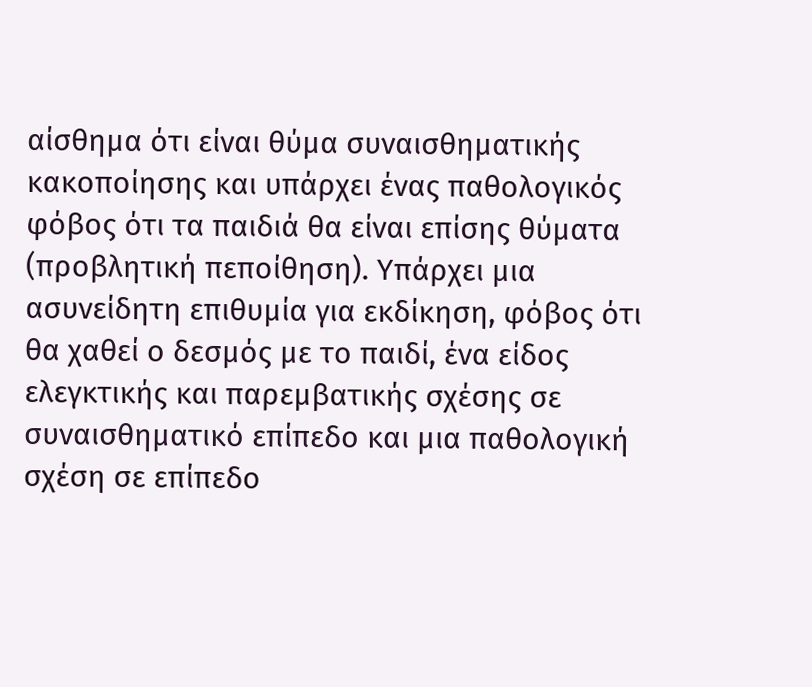αίσθημα ότι είναι θύμα συναισθηματικής κακοποίησης και υπάρχει ένας παθολογικός φόβος ότι τα παιδιά θα είναι επίσης θύματα (προβλητική πεποίθηση). Υπάρχει μια ασυνείδητη επιθυμία για εκδίκηση, φόβος ότι θα χαθεί ο δεσμός με το παιδί, ένα είδος ελεγκτικής και παρεμβατικής σχέσης σε συναισθηματικό επίπεδο και μια παθολογική σχέση σε επίπεδο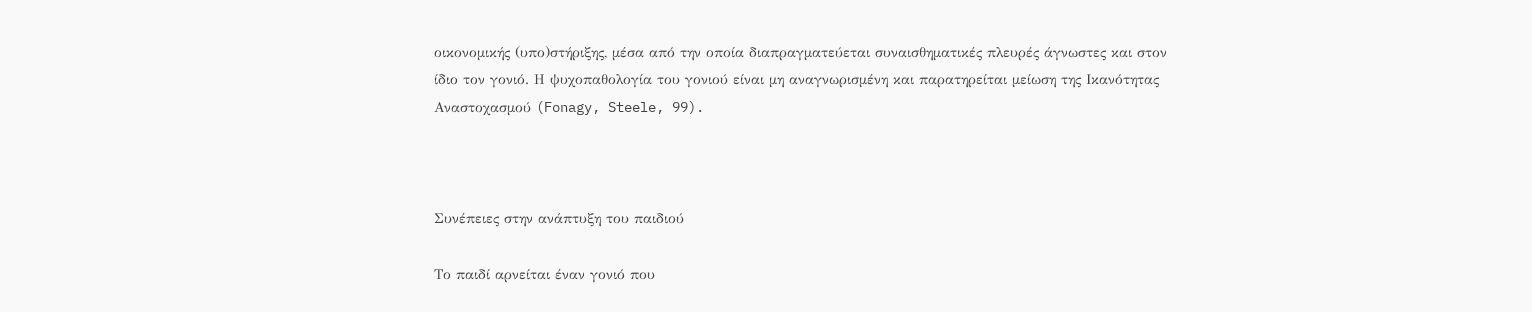οικονομικής (υπο)στήριξης, μέσα από την οποία διαπραγματεύεται συναισθηματικές πλευρές άγνωστες και στον ίδιο τον γονιό. Η ψυχοπαθολογία του γονιού είναι μη αναγνωρισμένη και παρατηρείται μείωση της Ικανότητας Αναστοχασμού (Fonagy, Steele, 99).



Συνέπειες στην ανάπτυξη του παιδιού

Το παιδί αρνείται έναν γονιό που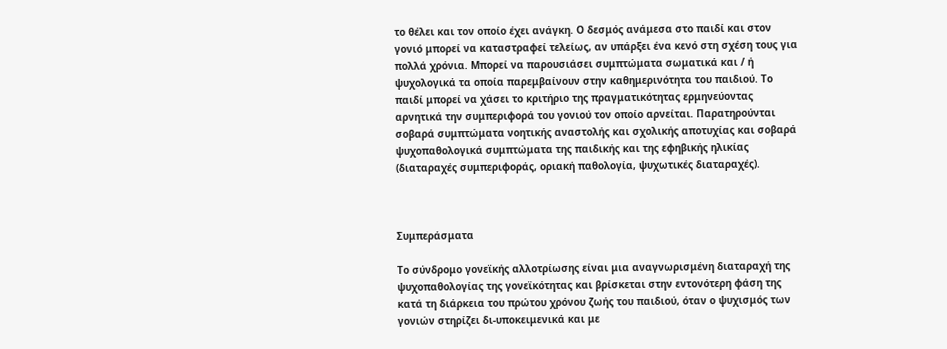το θέλει και τον οποίο έχει ανάγκη. Ο δεσμός ανάμεσα στο παιδί και στον γονιό μπορεί να καταστραφεί τελείως, αν υπάρξει ένα κενό στη σχέση τους για πολλά χρόνια. Μπορεί να παρουσιάσει συμπτώματα σωματικά και / ή ψυχολογικά τα οποία παρεμβαίνουν στην καθημερινότητα του παιδιού. Το παιδί μπορεί να χάσει το κριτήριο της πραγματικότητας ερμηνεύοντας αρνητικά την συμπεριφορά του γονιού τον οποίο αρνείται. Παρατηρούνται σοβαρά συμπτώματα νοητικής αναστολής και σχολικής αποτυχίας και σοβαρά ψυχοπαθολογικά συμπτώματα της παιδικής και της εφηβικής ηλικίας (διαταραχές συμπεριφοράς, οριακή παθολογία, ψυχωτικές διαταραχές).



Συμπεράσματα

Το σύνδρομο γονεϊκής αλλοτρίωσης είναι μια αναγνωρισμένη διαταραχή της ψυχοπαθολογίας της γονεϊκότητας και βρίσκεται στην εντονότερη φάση της κατά τη διάρκεια του πρώτου χρόνου ζωής του παιδιού, όταν ο ψυχισμός των γονιών στηρίζει δι-υποκειμενικά και με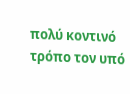πολύ κοντινό τρόπο τον υπό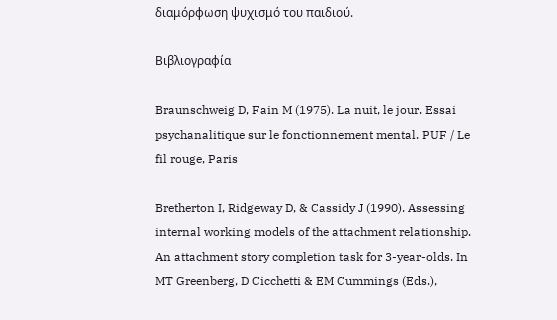διαμόρφωση ψυχισμό του παιδιού.

Βιβλιογραφία

Braunschweig D, Fain M (1975). La nuit, le jour. Essai psychanalitique sur le fonctionnement mental. PUF / Le fil rouge, Paris

Bretherton I, Ridgeway D, & Cassidy J (1990). Assessing internal working models of the attachment relationship. An attachment story completion task for 3-year-olds. In MT Greenberg, D Cicchetti & EM Cummings (Eds.),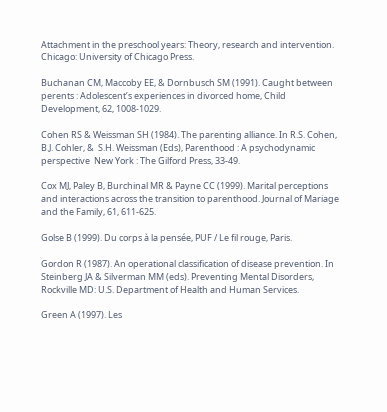Attachment in the preschool years: Theory, research and intervention. Chicago: University of Chicago Press.

Buchanan CM, Maccoby EE, & Dornbusch SM (1991). Caught between perents : Adolescent’s experiences in divorced home, Child Development, 62, 1008-1029.

Cohen RS & Weissman SH (1984). The parenting alliance. In R.S. Cohen, B.J. Cohler, &  S.H. Weissman (Eds), Parenthood : A psychodynamic perspective  New York : The Gilford Press, 33-49.

Cox MJ, Paley B, Burchinal MR & Payne CC (1999). Marital perceptions and interactions across the transition to parenthood. Journal of Mariage and the Family, 61, 611-625.

Golse B (1999). Du corps à la pensée, PUF / Le fil rouge, Paris.

Gordon R (1987). An operational classification of disease prevention. In Steinberg JA & Silverman MM (eds). Preventing Mental Disorders, Rockville MD: U.S. Department of Health and Human Services.

Green A (1997). Les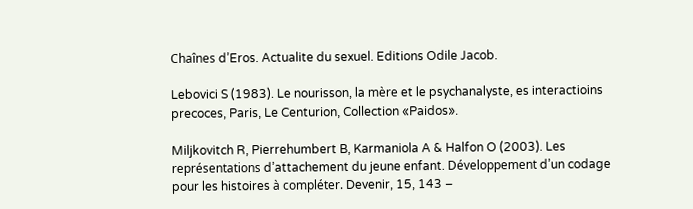Chaînes d’Eros. Actualite du sexuel. Editions Odile Jacob.

Lebovici S (1983). Le nourisson, la mère et le psychanalyste, es interactioins precoces, Paris, Le Centurion, Collection «Paidos».

Miljkovitch R, Pierrehumbert B, Karmaniola A & Halfon O (2003). Les représentations d’attachement du jeune enfant. Développement d’un codage pour les histoires à compléter. Devenir, 15, 143 –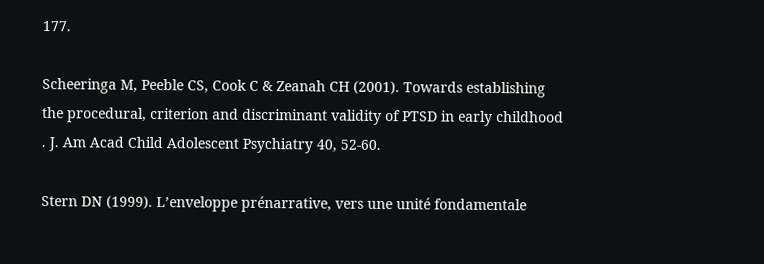177.

Scheeringa M, Peeble CS, Cook C & Zeanah CH (2001). Towards establishing the procedural, criterion and discriminant validity of PTSD in early childhood . J. Am Acad Child Adolescent Psychiatry 40, 52-60.

Stern DN (1999). L’enveloppe prénarrative, vers une unité fondamentale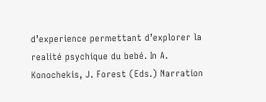d’experience permettant d’explorer la realité psychique du bebé. In A. Konochekis, J. Forest (Eds.) Narration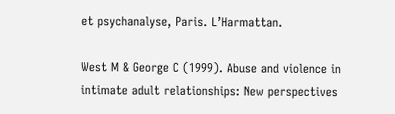et psychanalyse, Paris. L’Harmattan.

West M & George C (1999). Abuse and violence in intimate adult relationships: New perspectives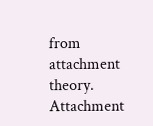from attachment theory. Attachment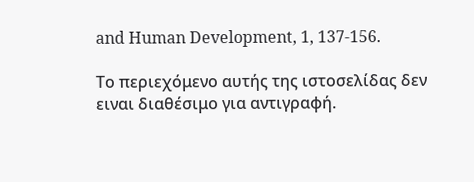and Human Development, 1, 137-156.

Το περιεχόμενο αυτής της ιστοσελίδας δεν ειναι διαθέσιμο για αντιγραφή.